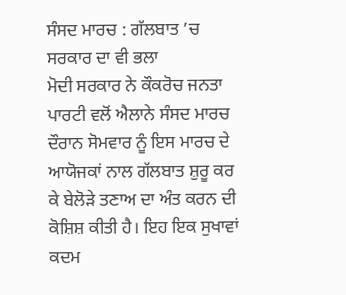ਸੰਸਦ ਮਾਰਚ : ਗੱਲਬਾਤ ’ਚ ਸਰਕਾਰ ਦਾ ਵੀ ਭਲਾ
ਮੋਦੀ ਸਰਕਾਰ ਨੇ ਕੌਕਰੋਚ ਜਨਤਾ ਪਾਰਟੀ ਵਲੋਂ ਐਲਾਨੇ ਸੰਸਦ ਮਾਰਚ ਦੌਰਾਨ ਸੋਮਵਾਰ ਨੂੰ ਇਸ ਮਾਰਚ ਦੇ ਆਯੋਜਕਾਂ ਨਾਲ ਗੱਲਬਾਤ ਸ਼ੁਰੂ ਕਰ ਕੇ ਬੇਲੋੜੇ ਤਣਾਅ ਦਾ ਅੰਤ ਕਰਨ ਦੀ ਕੋਸ਼ਿਸ਼ ਕੀਤੀ ਹੈ। ਇਹ ਇਕ ਸੁਖਾਵਾਂ ਕਦਮ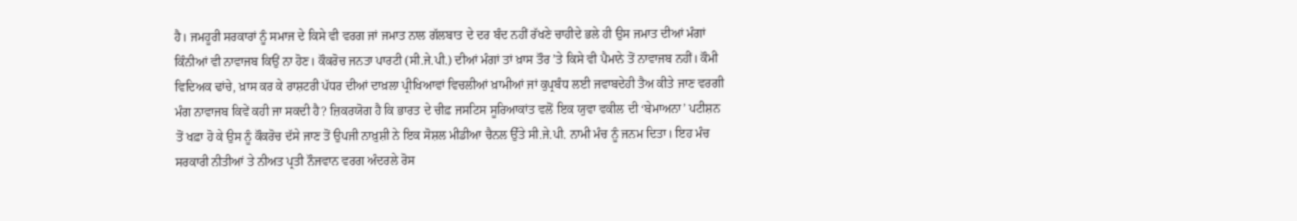ਹੈ। ਜਮਹੂਰੀ ਸਰਕਾਰਾਂ ਨੂੰ ਸਮਾਜ ਦੇ ਕਿਸੇ ਵੀ ਵਰਗ ਜਾਂ ਜਮਾਤ ਨਾਲ ਗੱਲਬਾਤ ਦੇ ਦਰ ਬੰਦ ਨਹੀਂ ਰੱਖਣੇ ਚਾਹੀਦੇ ਭਲੇ ਹੀ ਉਸ ਜਮਾਤ ਦੀਆਂ ਮੰਗਾਂ ਕਿੰਨੀਆਂ ਵੀ ਨਾਵਾਜਬ ਕਿਉਂ ਨਾ ਹੋਣ। ਕੌਕਰੋਚ ਜਨਤਾ ਪਾਰਟੀ (ਸੀ.ਜੇ.ਪੀ.) ਦੀਆਂ ਮੰਗਾਂ ਤਾਂ ਖ਼ਾਸ ਤੌਰ ’ਤੇ ਕਿਸੇ ਵੀ ਪੈਮਾਨੇ ਤੋਂ ਨਾਵਾਜਬ ਨਹੀਂ। ਕੌਮੀ ਵਿਦਿਅਕ ਢਾਂਚੇ, ਖ਼ਾਸ ਕਰ ਕੇ ਰਾਸ਼ਟਰੀ ਪੱਧਰ ਦੀਆਂ ਦਾਖ਼ਲਾ ਪ੍ਰੀਖਿਆਵਾਂ ਵਿਚਲੀਆਂ ਖ਼ਾਮੀਆਂ ਜਾਂ ਕੁਪ੍ਰਬੰਧ ਲਈ ਜਵਾਬਦੇਹੀ ਤੈਅ ਕੀਤੇ ਜਾਣ ਵਰਗੀ ਮੰਗ ਨਾਵਾਜਬ ਕਿਵੇਂ ਕਹੀ ਜਾ ਸਕਦੀ ਹੈ? ਜ਼ਿਕਰਯੋਗ ਹੈ ਕਿ ਭਾਰਤ ਦੇ ਚੀਫ਼ ਜਸਟਿਸ ਸੂਰਿਆਕਾਂਤ ਵਲੋਂ ਇਕ ਯੁਵਾ ਵਕੀਲ ਦੀ ‘ਬੇਮਾਅਨਾ’ ਪਟੀਸ਼ਨ ਤੋਂ ਖਫ਼ਾ ਹੋ ਕੇ ਉਸ ਨੂੰ ਕੌਕਰੋਚ ਦੱਸੇ ਜਾਣ ਤੋਂ ਉਪਜੀ ਨਾਖ਼ੁਸ਼ੀ ਨੇ ਇਕ ਸੋਸ਼ਲ ਮੀਡੀਆ ਚੈਨਲ ਉੱਤੇ ਸੀ.ਜੇ.ਪੀ. ਨਾਮੀ ਮੰਚ ਨੂੰ ਜਨਮ ਦਿਤਾ। ਇਹ ਮੰਚ ਸਰਕਾਰੀ ਨੀਤੀਆਂ ਤੇ ਨੀਅਤ ਪ੍ਰਤੀ ਨੌਜਵਾਨ ਵਰਗ ਅੰਦਰਲੇ ਰੋਸ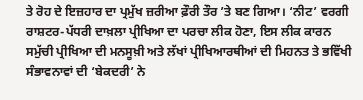ਤੇ ਰੋਹ ਦੇ ਇਜ਼ਹਾਰ ਦਾ ਪ੍ਰਮੁੱਖ ਜ਼ਰੀਆ ਫ਼ੌਰੀ ਤੌਰ ’ਤੇ ਬਣ ਗਿਆ। ‘ਨੀਟ’ ਵਰਗੀ ਰਾਸ਼ਟਰ-ਪੱਧਰੀ ਦਾਖ਼ਲਾ ਪ੍ਰੀਖਿਆ ਦਾ ਪਰਚਾ ਲੀਕ ਹੋਣਾ, ਇਸ ਲੀਕ ਕਾਰਨ ਸਮੁੱਚੀ ਪ੍ਰੀਖਿਆ ਦੀ ਮਨਸੂਖ਼ੀ ਅਤੇ ਲੱਖਾਂ ਪ੍ਰੀਖਿਆਰਥੀਆਂ ਦੀ ਮਿਹਨਤ ਤੇ ਭਵਿੱਖੀ ਸੰਭਾਵਨਾਵਾਂ ਦੀ ‘ਬੇਕਦਰੀ’ ਨੇ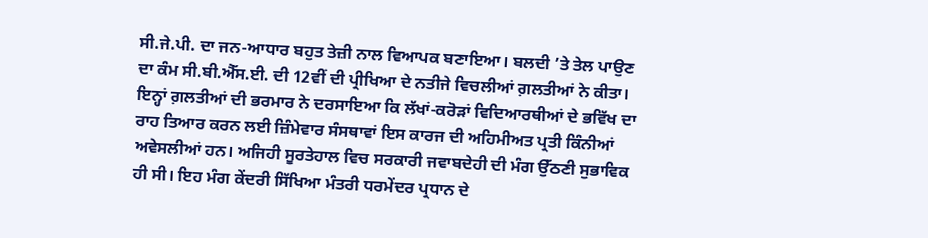ਸੀ.ਜੇ.ਪੀ. ਦਾ ਜਨ-ਆਧਾਰ ਬਹੁਤ ਤੇਜ਼ੀ ਨਾਲ ਵਿਆਪਕ ਬਣਾਇਆ। ਬਲਦੀ ’ਤੇ ਤੇਲ ਪਾਉਣ ਦਾ ਕੰਮ ਸੀ.ਬੀ.ਐੱਸ.ਈ. ਦੀ 12ਵੀਂ ਦੀ ਪ੍ਰੀਖਿਆ ਦੇ ਨਤੀਜੇ ਵਿਚਲੀਆਂ ਗ਼ਲਤੀਆਂ ਨੇ ਕੀਤਾ। ਇਨ੍ਹਾਂ ਗ਼ਲਤੀਆਂ ਦੀ ਭਰਮਾਰ ਨੇ ਦਰਸਾਇਆ ਕਿ ਲੱਖਾਂ-ਕਰੋੜਾਂ ਵਿਦਿਆਰਥੀਆਂ ਦੇ ਭਵਿੱਖ ਦਾ ਰਾਹ ਤਿਆਰ ਕਰਨ ਲਈ ਜ਼ਿੰਮੇਵਾਰ ਸੰਸਥਾਵਾਂ ਇਸ ਕਾਰਜ ਦੀ ਅਹਿਮੀਅਤ ਪ੍ਰਤੀ ਕਿੰਨੀਆਂ ਅਵੇਸਲੀਆਂ ਹਨ। ਅਜਿਹੀ ਸੂਰਤੇਹਾਲ ਵਿਚ ਸਰਕਾਰੀ ਜਵਾਬਦੇਹੀ ਦੀ ਮੰਗ ਉੱਠਣੀ ਸੁਭਾਵਿਕ ਹੀ ਸੀ। ਇਹ ਮੰਗ ਕੇਂਦਰੀ ਸਿੱਖਿਆ ਮੰਤਰੀ ਧਰਮੇਂਦਰ ਪ੍ਰਧਾਨ ਦੇ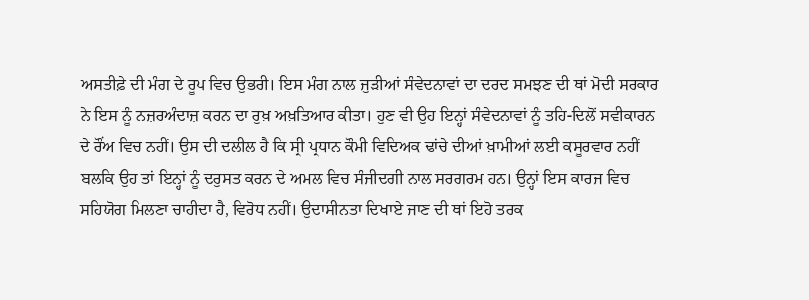ਅਸਤੀਫ਼ੇ ਦੀ ਮੰਗ ਦੇ ਰੂਪ ਵਿਚ ਉਭਰੀ। ਇਸ ਮੰਗ ਨਾਲ ਜੁੜੀਆਂ ਸੰਵੇਦਨਾਵਾਂ ਦਾ ਦਰਦ ਸਮਝਣ ਦੀ ਥਾਂ ਮੋਦੀ ਸਰਕਾਰ ਨੇ ਇਸ ਨੂੰ ਨਜ਼ਰਅੰਦਾਜ਼ ਕਰਨ ਦਾ ਰੁਖ਼ ਅਖ਼ਤਿਆਰ ਕੀਤਾ। ਹੁਣ ਵੀ ਉਹ ਇਨ੍ਹਾਂ ਸੰਵੇਦਨਾਵਾਂ ਨੂੰ ਤਹਿ-ਦਿਲੋਂ ਸਵੀਕਾਰਨ ਦੇ ਰੌਂਅ ਵਿਚ ਨਹੀਂ। ਉਸ ਦੀ ਦਲੀਲ ਹੈ ਕਿ ਸ੍ਰੀ ਪ੍ਰਧਾਨ ਕੌਮੀ ਵਿਦਿਅਕ ਢਾਂਚੇ ਦੀਆਂ ਖ਼ਾਮੀਆਂ ਲਈ ਕਸੂਰਵਾਰ ਨਹੀਂ ਬਲਕਿ ਉਹ ਤਾਂ ਇਨ੍ਹਾਂ ਨੂੰ ਦਰੁਸਤ ਕਰਨ ਦੇ ਅਮਲ ਵਿਚ ਸੰਜੀਦਗੀ ਨਾਲ ਸਰਗਰਮ ਹਨ। ਉਨ੍ਹਾਂ ਇਸ ਕਾਰਜ ਵਿਚ ਸਹਿਯੋਗ ਮਿਲਣਾ ਚਾਹੀਦਾ ਹੈ, ਵਿਰੋਧ ਨਹੀਂ। ਉਦਾਸੀਨਤਾ ਦਿਖਾਏ ਜਾਣ ਦੀ ਥਾਂ ਇਹੋ ਤਰਕ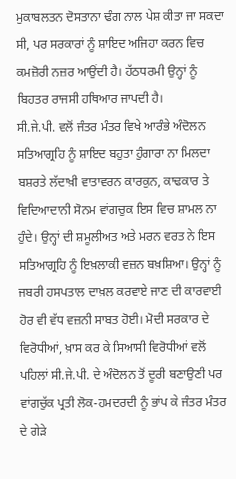ਮੁਕਾਬਲਤਨ ਦੋਸਤਾਨਾ ਢੰਗ ਨਾਲ ਪੇਸ਼ ਕੀਤਾ ਜਾ ਸਕਦਾ ਸੀ, ਪਰ ਸਰਕਾਰਾਂ ਨੂੰ ਸ਼ਾਇਦ ਅਜਿਹਾ ਕਰਨ ਵਿਚ ਕਮਜ਼ੋਰੀ ਨਜ਼ਰ ਆਉਂਦੀ ਹੈ। ਹੱਠਧਰਮੀ ਉਨ੍ਹਾਂ ਨੂੰ ਬਿਹਤਰ ਰਾਜਸੀ ਹਥਿਆਰ ਜਾਪਦੀ ਹੈ।
ਸੀ.ਜੇ.ਪੀ. ਵਲੋਂ ਜੰਤਰ ਮੰਤਰ ਵਿਖੇ ਆਰੰਭੇ ਅੰਦੋਲਨ ਸਤਿਆਗ੍ਰਹਿ ਨੂੰ ਸ਼ਾਇਦ ਬਹੁਤਾ ਹੁੰਗਾਰਾ ਨਾ ਮਿਲਦਾ ਬਸ਼ਰਤੇ ਲੱਦਾਖ਼ੀ ਵਾਤਾਵਰਨ ਕਾਰਕੁਨ, ਕਾਢਕਾਰ ਤੇ ਵਿਦਿਆਦਾਨੀ ਸੋਨਮ ਵਾਂਗਚੁਕ ਇਸ ਵਿਚ ਸ਼ਾਮਲ ਨਾ ਹੁੰਦੇ। ਉਨ੍ਹਾਂ ਦੀ ਸ਼ਮੂਲੀਅਤ ਅਤੇ ਮਰਨ ਵਰਤ ਨੇ ਇਸ ਸਤਿਆਗ੍ਰਹਿ ਨੂੰ ਇਖ਼ਲਾਕੀ ਵਜ਼ਨ ਬਖ਼ਸ਼ਿਆ। ਉਨ੍ਹਾਂ ਨੂੰ ਜਬਰੀ ਹਸਪਤਾਲ ਦਾਖ਼ਲ ਕਰਵਾਏ ਜਾਣ ਦੀ ਕਾਰਵਾਈ ਹੋਰ ਵੀ ਵੱਧ ਵਜ਼ਨੀ ਸਾਬਤ ਹੋਈ। ਮੋਦੀ ਸਰਕਾਰ ਦੇ ਵਿਰੋਧੀਆਂ, ਖ਼ਾਸ ਕਰ ਕੇ ਸਿਆਸੀ ਵਿਰੋਧੀਆਂ ਵਲੋਂ ਪਹਿਲਾਂ ਸੀ.ਜੇ.ਪੀ. ਦੇ ਅੰਦੋਲਨ ਤੋਂ ਦੂਰੀ ਬਣਾਉਣੀ ਪਰ ਵਾਂਗਚੁੱਕ ਪ੍ਰਤੀ ਲੋਕ-ਹਮਦਰਦੀ ਨੂੰ ਭਾਂਪ ਕੇ ਜੰਤਰ ਮੰਤਰ ਦੇ ਗੇੜੇ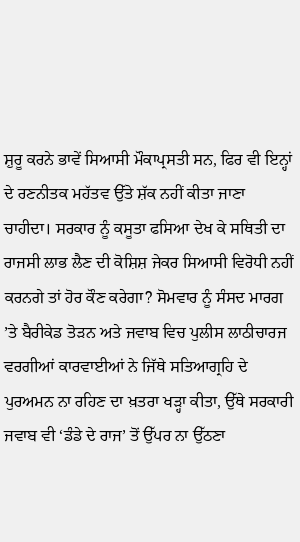ਸ਼ੁਰੂ ਕਰਨੇ ਭਾਵੇਂ ਸਿਆਸੀ ਮੌਕਾਪ੍ਰਸਤੀ ਸਨ, ਫਿਰ ਵੀ ਇਨ੍ਹਾਂ ਦੇ ਰਣਨੀਤਕ ਮਹੱਤਵ ਉੱਤੇ ਸ਼ੱਕ ਨਹੀਂ ਕੀਤਾ ਜਾਣਾ ਚਾਹੀਦਾ। ਸਰਕਾਰ ਨੂੰ ਕਸੂਤਾ ਫਸਿਆ ਦੇਖ ਕੇ ਸਥਿਤੀ ਦਾ ਰਾਜਸੀ ਲਾਭ ਲੈਣ ਦੀ ਕੋਸ਼ਿਸ਼ ਜੇਕਰ ਸਿਆਸੀ ਵਿਰੋਧੀ ਨਹੀਂ ਕਰਨਗੇ ਤਾਂ ਹੋਰ ਕੌਣ ਕਰੇਗਾ? ਸੋਮਵਾਰ ਨੂੰ ਸੰਸਦ ਮਾਰਗ ’ਤੇ ਬੈਰੀਕੇਡ ਤੋੜਨ ਅਤੇ ਜਵਾਬ ਵਿਚ ਪੁਲੀਸ ਲਾਠੀਚਾਰਜ ਵਰਗੀਆਂ ਕਾਰਵਾਈਆਂ ਨੇ ਜਿੱਥੇ ਸਤਿਆਗ੍ਰਹਿ ਦੇ ਪੁਰਅਮਨ ਨਾ ਰਹਿਣ ਦਾ ਖ਼ਤਰਾ ਖੜ੍ਹਾ ਕੀਤਾ, ਉੱਥੇ ਸਰਕਾਰੀ ਜਵਾਬ ਵੀ ‘ਡੰਡੇ ਦੇ ਰਾਜ’ ਤੋਂ ਉੱਪਰ ਨਾ ਉੱਠਣਾ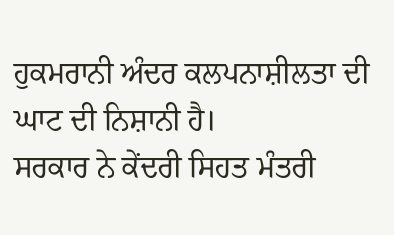ਹੁਕਮਰਾਨੀ ਅੰਦਰ ਕਲਪਨਾਸ਼ੀਲਤਾ ਦੀ ਘਾਟ ਦੀ ਨਿਸ਼ਾਨੀ ਹੈ।
ਸਰਕਾਰ ਨੇ ਕੇਂਦਰੀ ਸਿਹਤ ਮੰਤਰੀ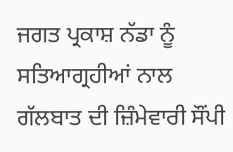ਜਗਤ ਪ੍ਰਕਾਸ਼ ਨੱਡਾ ਨੂੰ ਸਤਿਆਗ੍ਰਹੀਆਂ ਨਾਲ ਗੱਲਬਾਤ ਦੀ ਜ਼ਿੰਮੇਵਾਰੀ ਸੌਂਪੀ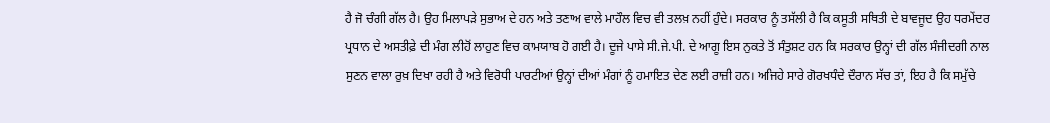ਹੈ ਜੋ ਚੰਗੀ ਗੱਲ ਹੈ। ਉਹ ਮਿਲਾਪੜੇ ਸੁਭਾਅ ਦੇ ਹਨ ਅਤੇ ਤਣਾਅ ਵਾਲੇ ਮਾਹੌਲ ਵਿਚ ਵੀ ਤਲਖ਼ ਨਹੀਂ ਹੁੰਦੇ। ਸਰਕਾਰ ਨੂੰ ਤਸੱਲੀ ਹੈ ਕਿ ਕਸੂਤੀ ਸਥਿਤੀ ਦੇ ਬਾਵਜੂਦ ਉਹ ਧਰਮੇਂਦਰ ਪ੍ਰਧਾਨ ਦੇ ਅਸਤੀਫ਼ੇ ਦੀ ਮੰਗ ਲੀਹੋਂ ਲਾਹੁਣ ਵਿਚ ਕਾਮਯਾਬ ਹੋ ਗਈ ਹੈ। ਦੂਜੇ ਪਾਸੇ ਸੀ.ਜੇ.ਪੀ. ਦੇ ਆਗੂ ਇਸ ਨੁਕਤੇ ਤੋਂ ਸੰਤੁਸ਼ਟ ਹਨ ਕਿ ਸਰਕਾਰ ਉਨ੍ਹਾਂ ਦੀ ਗੱਲ ਸੰਜੀਦਗੀ ਨਾਲ ਸੁਣਨ ਵਾਲਾ ਰੁਖ਼ ਦਿਖਾ ਰਹੀ ਹੈ ਅਤੇ ਵਿਰੋਧੀ ਪਾਰਟੀਆਂ ਉਨ੍ਹਾਂ ਦੀਆਂ ਮੰਗਾਂ ਨੂੰ ਹਮਾਇਤ ਦੇਣ ਲਈ ਰਾਜ਼ੀ ਹਨ। ਅਜਿਹੇ ਸਾਰੇ ਗੋਰਖਧੰਦੇ ਦੌਰਾਨ ਸੱਚ ਤਾਂ, ਇਹ ਹੈ ਕਿ ਸਮੁੱਚੇ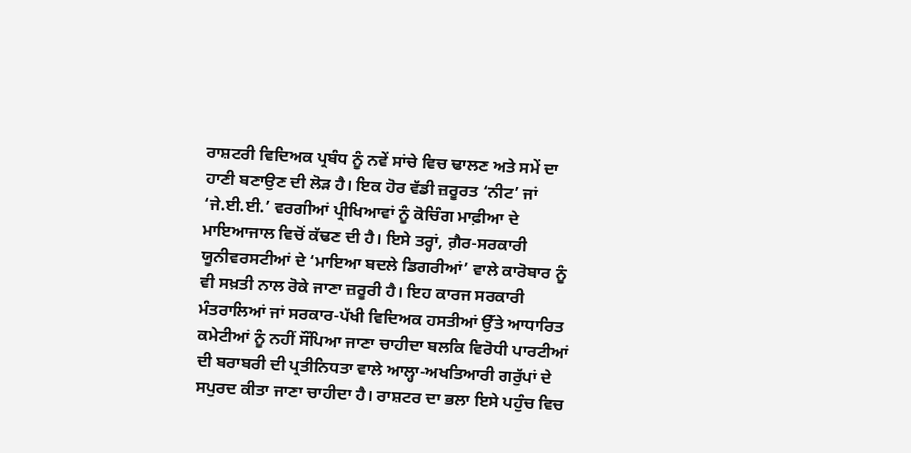ਰਾਸ਼ਟਰੀ ਵਿਦਿਅਕ ਪ੍ਰਬੰਧ ਨੂੰ ਨਵੇਂ ਸਾਂਚੇ ਵਿਚ ਢਾਲਣ ਅਤੇ ਸਮੇਂ ਦਾ ਹਾਣੀ ਬਣਾਉਣ ਦੀ ਲੋੜ ਹੈ। ਇਕ ਹੋਰ ਵੱਡੀ ਜ਼ਰੂਰਤ ‘ਨੀਟ’ ਜਾਂ ‘ਜੇ.ਈ.ਈ.’ ਵਰਗੀਆਂ ਪ੍ਰੀਖਿਆਵਾਂ ਨੂੰ ਕੋਚਿੰਗ ਮਾਫ਼ੀਆ ਦੇ ਮਾਇਆਜਾਲ ਵਿਚੋਂ ਕੱਢਣ ਦੀ ਹੈ। ਇਸੇ ਤਰ੍ਹਾਂ, ਗ਼ੈਰ-ਸਰਕਾਰੀ ਯੂਨੀਵਰਸਟੀਆਂ ਦੇ ‘ਮਾਇਆ ਬਦਲੇ ਡਿਗਰੀਆਂ’ ਵਾਲੇ ਕਾਰੋਬਾਰ ਨੂੰ ਵੀ ਸਖ਼ਤੀ ਨਾਲ ਰੋਕੇ ਜਾਣਾ ਜ਼ਰੂਰੀ ਹੈ। ਇਹ ਕਾਰਜ ਸਰਕਾਰੀ ਮੰਤਰਾਲਿਆਂ ਜਾਂ ਸਰਕਾਰ-ਪੱਖੀ ਵਿਦਿਅਕ ਹਸਤੀਆਂ ਉੱਤੇ ਆਧਾਰਿਤ ਕਮੇਟੀਆਂ ਨੂੰ ਨਹੀਂ ਸੌਂਪਿਆ ਜਾਣਾ ਚਾਹੀਦਾ ਬਲਕਿ ਵਿਰੋਧੀ ਪਾਰਟੀਆਂ ਦੀ ਬਰਾਬਰੀ ਦੀ ਪ੍ਰਤੀਨਿਧਤਾ ਵਾਲੇ ਆਲ੍ਹਾ-ਅਖਤਿਆਰੀ ਗਰੁੱਪਾਂ ਦੇ ਸਪੁਰਦ ਕੀਤਾ ਜਾਣਾ ਚਾਹੀਦਾ ਹੈ। ਰਾਸ਼ਟਰ ਦਾ ਭਲਾ ਇਸੇ ਪਹੁੰਚ ਵਿਚ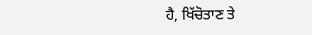ਹੈ, ਖਿੱਚੋਤਾਣ ਤੇ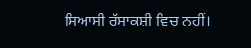ਸਿਆਸੀ ਰੱਸਾਕਸ਼ੀ ਵਿਚ ਨਹੀਂ।